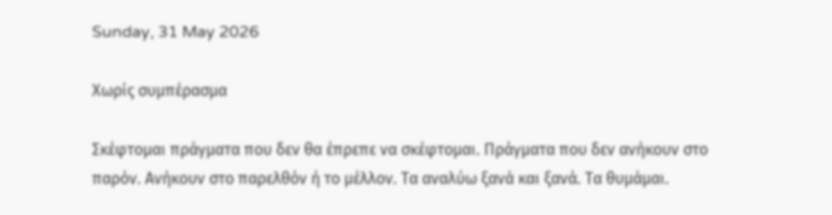Sunday, 31 May 2026

Χωρίς συμπέρασμα

Σκέφτομαι πράγματα που δεν θα έπρεπε να σκέφτομαι. Πράγματα που δεν ανήκουν στο παρόν. Ανήκουν στο παρελθόν ή το μέλλον. Τα αναλύω ξανά και ξανά. Τα θυμάμαι.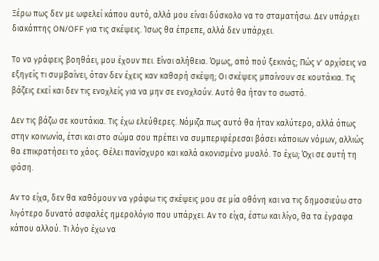Ξέρω πως δεν με ωφελεί κάπου αυτό, αλλά μου είναι δύσκολο να το σταματήσω. Δεν υπάρχει διακόπτης ON/OFF για τις σκέψεις. Ίσως θα έπρεπε, αλλά δεν υπάρχει.

Το να γράφεις βοηθάει, μου έχουν πει. Είναι αλήθεια. Όμως, από πού ξεκινάς; Πώς ν' αρχίσεις να εξηγείς τι συμβαίνει, όταν δεν έχεις καν καθαρή σκέψη; Οι σκέψεις μπαίνουν σε κουτάκια. Τις βάζεις εκεί και δεν τις ενοχλείς για να μην σε ενοχλούν. Αυτό θα ήταν το σωστό.

Δεν τις βάζω σε κουτάκια. Τις έχω ελεύθερες. Νόμιζα πως αυτό θα ήταν καλύτερο, αλλά όπως στην κοινωνία, έτσι και στο σώμα σου πρέπει να συμπεριφέρεσαι βάσει κάποιων νόμων, αλλιώς θα επικρατήσει το χάος. Θέλει πανίσχυρο και καλά ακονισμένο μυαλό. Το έχω; Όχι σε αυτή τη φάση.

Αν το είχα, δεν θα καθόμουν να γράφω τις σκέψεις μου σε μία οθόνη και να τις δημοσιεύω στο λιγότερο δυνατό ασφαλές ημερολόγιο που υπάρχει. Αν το είχα, έστω και λίγο, θα τα έγραφα κάπου αλλού. Τι λόγο έχω να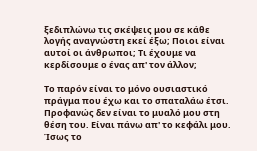ξεδιπλώνω τις σκέψεις μου σε κάθε λογής αναγνώστη εκεί έξω; Ποιοι είναι αυτοί οι άνθρωποι; Τι έχουμε να κερδίσουμε ο ένας απ' τον άλλον;

Το παρόν είναι το μόνο ουσιαστικό πράγμα που έχω και το σπαταλάω έτσι. Προφανώς δεν είναι το μυαλό μου στη θέση του. Είναι πάνω απ' το κεφάλι μου. Ίσως το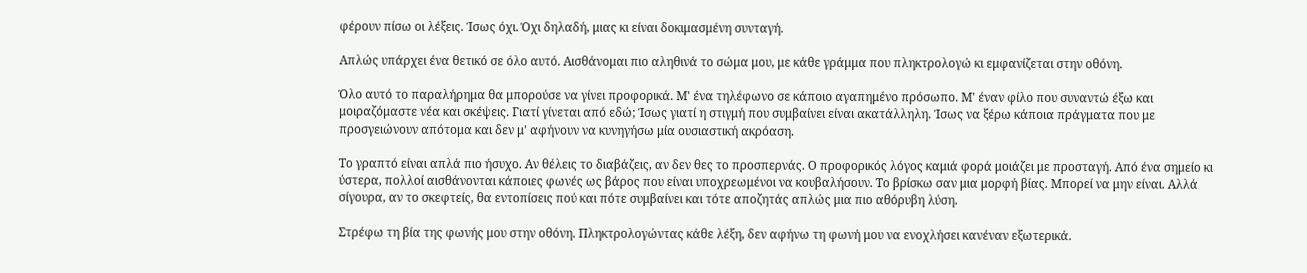φέρουν πίσω οι λέξεις. Ίσως όχι. Όχι δηλαδή, μιας κι είναι δοκιμασμένη συνταγή.

Απλώς υπάρχει ένα θετικό σε όλο αυτό. Αισθάνομαι πιο αληθινά το σώμα μου, με κάθε γράμμα που πληκτρολογώ κι εμφανίζεται στην οθόνη.

Όλο αυτό το παραλήρημα θα μπορούσε να γίνει προφορικά. Μ' ένα τηλέφωνο σε κάποιο αγαπημένο πρόσωπο. Μ' έναν φίλο που συναντώ έξω και μοιραζόμαστε νέα και σκέψεις. Γιατί γίνεται από εδώ; Ίσως γιατί η στιγμή που συμβαίνει είναι ακατάλληλη. Ίσως να ξέρω κάποια πράγματα που με προσγειώνουν απότομα και δεν μ' αφήνουν να κυνηγήσω μία ουσιαστική ακρόαση.

Το γραπτό είναι απλά πιο ήσυχο. Αν θέλεις το διαβάζεις, αν δεν θες το προσπερνάς. Ο προφορικός λόγος καμιά φορά μοιάζει με προσταγή. Από ένα σημείο κι ύστερα, πολλοί αισθάνονται κάποιες φωνές ως βάρος που είναι υποχρεωμένοι να κουβαλήσουν. Το βρίσκω σαν μια μορφή βίας. Μπορεί να μην είναι. Αλλά σίγουρα, αν το σκεφτείς, θα εντοπίσεις πού και πότε συμβαίνει και τότε αποζητάς απλώς μια πιο αθόρυβη λύση.

Στρέφω τη βία της φωνής μου στην οθόνη. Πληκτρολογώντας κάθε λέξη, δεν αφήνω τη φωνή μου να ενοχλήσει κανέναν εξωτερικά.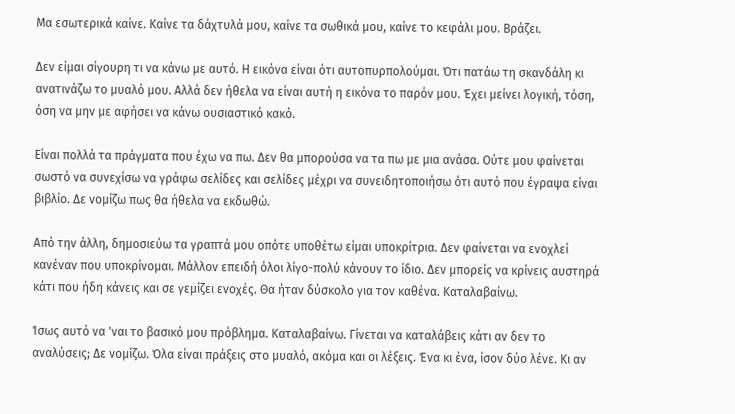Μα εσωτερικά καίνε. Καίνε τα δάχτυλά μου, καίνε τα σωθικά μου, καίνε το κεφάλι μου. Βράζει.

Δεν είμαι σίγουρη τι να κάνω με αυτό. Η εικόνα είναι ότι αυτοπυρπολούμαι. Ότι πατάω τη σκανδάλη κι ανατινάζω το μυαλό μου. Αλλά δεν ήθελα να είναι αυτή η εικόνα το παρόν μου. Έχει μείνει λογική, τόση, όση να μην με αφήσει να κάνω ουσιαστικό κακό.

Είναι πολλά τα πράγματα που έχω να πω. Δεν θα μπορούσα να τα πω με μια ανάσα. Ούτε μου φαίνεται σωστό να συνεχίσω να γράφω σελίδες και σελίδες μέχρι να συνειδητοποιήσω ότι αυτό που έγραψα είναι βιβλίο. Δε νομίζω πως θα ήθελα να εκδωθώ.

Από την άλλη, δημοσιεύω τα γραπτά μου οπότε υποθέτω είμαι υποκρίτρια. Δεν φαίνεται να ενοχλεί κανέναν που υποκρίνομαι. Μάλλον επειδή όλοι λίγο-πολύ κάνουν το ίδιο. Δεν μπορείς να κρίνεις αυστηρά κάτι που ήδη κάνεις και σε γεμίζει ενοχές. Θα ήταν δύσκολο για τον καθένα. Καταλαβαίνω.

Ίσως αυτό να 'ναι το βασικό μου πρόβλημα. Καταλαβαίνω. Γίνεται να καταλάβεις κάτι αν δεν το αναλύσεις; Δε νομίζω. Όλα είναι πράξεις στο μυαλό, ακόμα και οι λέξεις. Ένα κι ένα, ίσον δύο λένε. Κι αν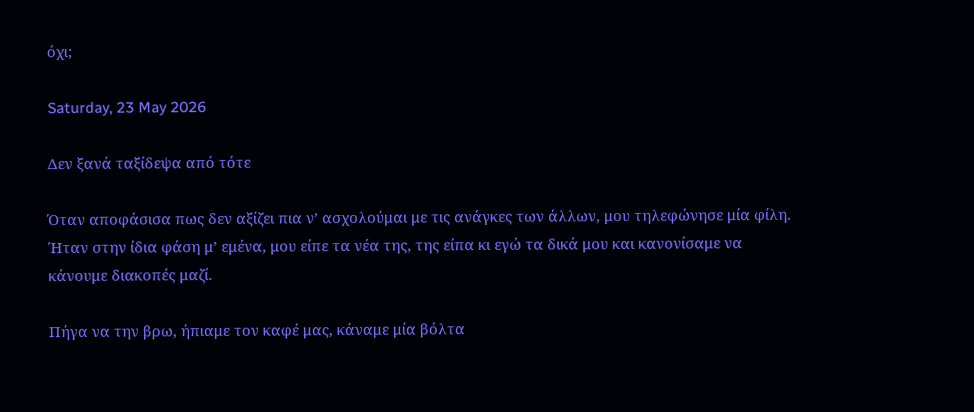όχι;

Saturday, 23 May 2026

Δεν ξανά ταξίδεψα από τότε

Όταν αποφάσισα πως δεν αξίζει πια ν’ ασχολούμαι με τις ανάγκες των άλλων, μου τηλεφώνησε μία φίλη. Ήταν στην ίδια φάση μ’ εμένα, μου είπε τα νέα της, της είπα κι εγώ τα δικά μου και κανονίσαμε να κάνουμε διακοπές μαζί.

Πήγα να την βρω, ήπιαμε τον καφέ μας, κάναμε μία βόλτα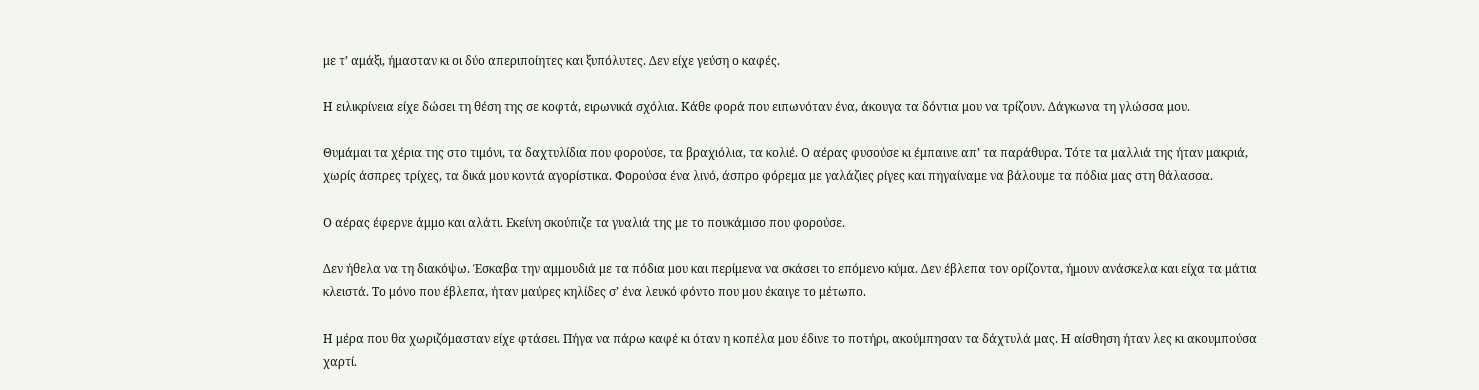με τ’ αμάξι, ήμασταν κι οι δύο απεριποίητες και ξυπόλυτες. Δεν είχε γεύση ο καφές.

Η ειλικρίνεια είχε δώσει τη θέση της σε κοφτά, ειρωνικά σχόλια. Κάθε φορά που ειπωνόταν ένα, άκουγα τα δόντια μου να τρίζουν. Δάγκωνα τη γλώσσα μου.

Θυμάμαι τα χέρια της στο τιμόνι, τα δαχτυλίδια που φορούσε, τα βραχιόλια, τα κολιέ. Ο αέρας φυσούσε κι έμπαινε απ’ τα παράθυρα. Τότε τα μαλλιά της ήταν μακριά, χωρίς άσπρες τρίχες, τα δικά μου κοντά αγορίστικα. Φορούσα ένα λινό, άσπρο φόρεμα με γαλάζιες ρίγες και πηγαίναμε να βάλουμε τα πόδια μας στη θάλασσα.

Ο αέρας έφερνε άμμο και αλάτι. Εκείνη σκούπιζε τα γυαλιά της με το πουκάμισο που φορούσε.

Δεν ήθελα να τη διακόψω. Έσκαβα την αμμουδιά με τα πόδια μου και περίμενα να σκάσει το επόμενο κύμα. Δεν έβλεπα τον ορίζοντα, ήμουν ανάσκελα και είχα τα μάτια κλειστά. Το μόνο που έβλεπα, ήταν μαύρες κηλίδες σ’ ένα λευκό φόντο που μου έκαιγε το μέτωπο.

Η μέρα που θα χωριζόμασταν είχε φτάσει. Πήγα να πάρω καφέ κι όταν η κοπέλα μου έδινε το ποτήρι, ακούμπησαν τα δάχτυλά μας. Η αίσθηση ήταν λες κι ακουμπούσα χαρτί.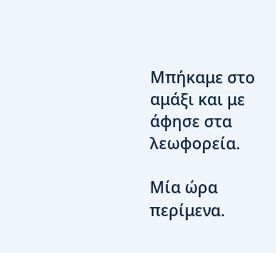Μπήκαμε στο αμάξι και με άφησε στα λεωφορεία.

Μία ώρα περίμενα.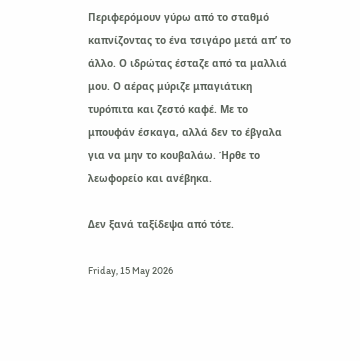Περιφερόμουν γύρω από το σταθμό καπνίζοντας το ένα τσιγάρο μετά απ’ το άλλο. Ο ιδρώτας έσταζε από τα μαλλιά μου. Ο αέρας μύριζε μπαγιάτικη τυρόπιτα και ζεστό καφέ. Με το μπουφάν έσκαγα, αλλά δεν το έβγαλα για να μην το κουβαλάω. Ήρθε το λεωφορείο και ανέβηκα.

Δεν ξανά ταξίδεψα από τότε.

Friday, 15 May 2026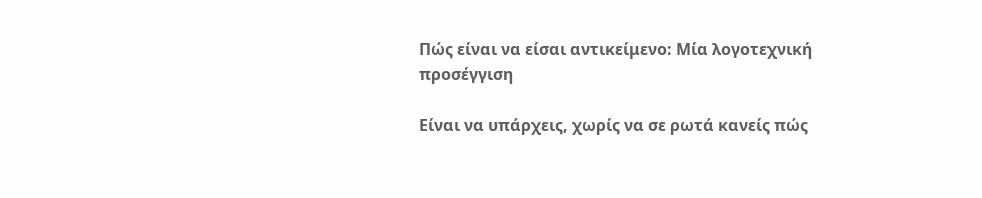Πώς είναι να είσαι αντικείμενο: Μία λογοτεχνική προσέγγιση

Είναι να υπάρχεις, χωρίς να σε ρωτά κανείς πώς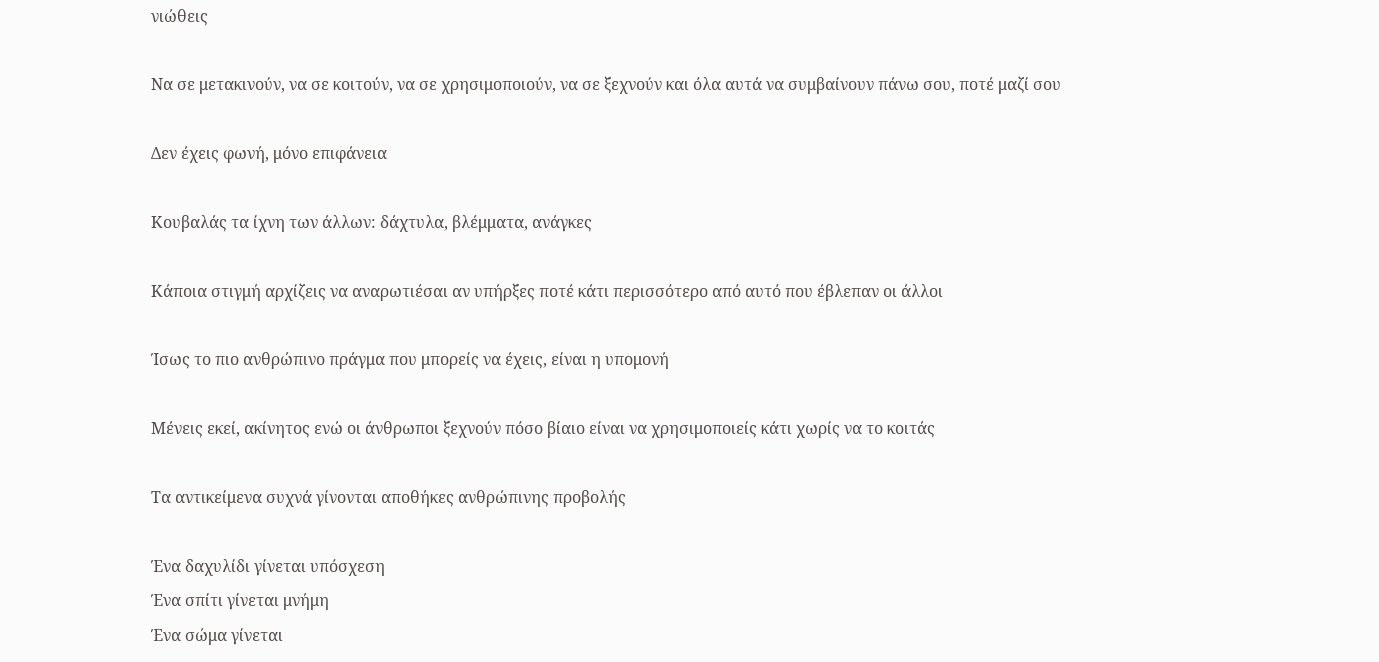νιώθεις

Να σε μετακινούν, να σε κοιτούν, να σε χρησιμοποιούν, να σε ξεχνούν και όλα αυτά να συμβαίνουν πάνω σου, ποτέ μαζί σου

Δεν έχεις φωνή, μόνο επιφάνεια

Κουβαλάς τα ίχνη των άλλων: δάχτυλα, βλέμματα, ανάγκες

Κάποια στιγμή αρχίζεις να αναρωτιέσαι αν υπήρξες ποτέ κάτι περισσότερο από αυτό που έβλεπαν οι άλλοι

Ίσως το πιο ανθρώπινο πράγμα που μπορείς να έχεις, είναι η υπομονή

Μένεις εκεί, ακίνητος ενώ οι άνθρωποι ξεχνούν πόσο βίαιο είναι να χρησιμοποιείς κάτι χωρίς να το κοιτάς

Τα αντικείμενα συχνά γίνονται αποθήκες ανθρώπινης προβολής

Ένα δαχυλίδι γίνεται υπόσχεση
Ένα σπίτι γίνεται μνήμη
Ένα σώμα γίνεται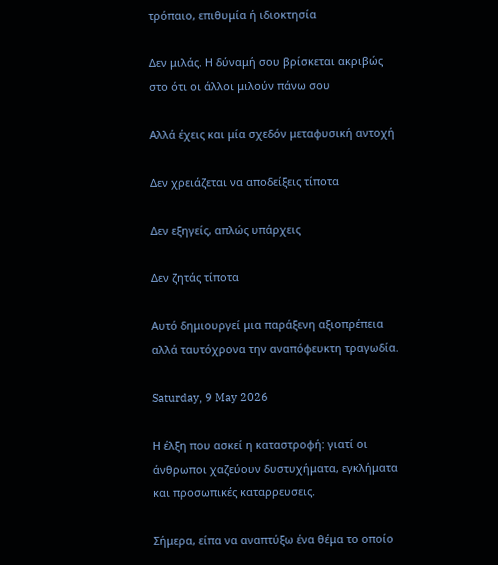τρόπαιο, επιθυμία ή ιδιοκτησία

Δεν μιλάς. Η δύναμή σου βρίσκεται ακριβώς στο ότι οι άλλοι μιλούν πάνω σου

Αλλά έχεις και μία σχεδόν μεταφυσική αντοχή

Δεν χρειάζεται να αποδείξεις τίποτα

Δεν εξηγείς, απλώς υπάρχεις

Δεν ζητάς τίποτα

Αυτό δημιουργεί μια παράξενη αξιοπρέπεια αλλά ταυτόχρονα την αναπόφευκτη τραγωδία.

Saturday, 9 May 2026

Η έλξη που ασκεί η καταστροφή: γιατί οι άνθρωποι χαζεύουν δυστυχήματα, εγκλήματα και προσωπικές καταρρευσεις.

Σήμερα, είπα να αναπτύξω ένα θέμα το οποίο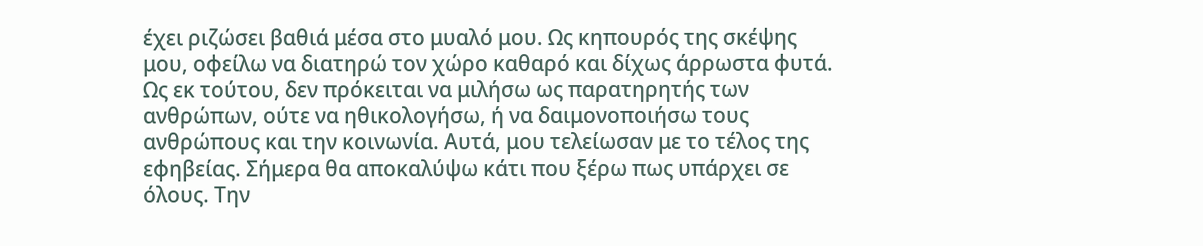έχει ριζώσει βαθιά μέσα στο μυαλό μου. Ως κηπουρός της σκέψης μου, οφείλω να διατηρώ τον χώρο καθαρό και δίχως άρρωστα φυτά. Ως εκ τούτου, δεν πρόκειται να μιλήσω ως παρατηρητής των ανθρώπων, ούτε να ηθικολογήσω, ή να δαιμονοποιήσω τους ανθρώπους και την κοινωνία. Αυτά, μου τελείωσαν με το τέλος της εφηβείας. Σήμερα θα αποκαλύψω κάτι που ξέρω πως υπάρχει σε όλους. Την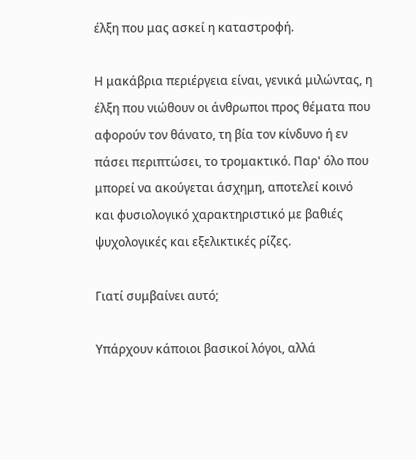έλξη που μας ασκεί η καταστροφή.

Η μακάβρια περιέργεια είναι, γενικά μιλώντας, η έλξη που νιώθουν οι άνθρωποι προς θέματα που αφορούν τον θάνατο, τη βία τον κίνδυνο ή εν πάσει περιπτώσει, το τρομακτικό. Παρ' όλο που μπορεί να ακούγεται άσχημη, αποτελεί κοινό και φυσιολογικό χαρακτηριστικό με βαθιές ψυχολογικές και εξελικτικές ρίζες.

Γιατί συμβαίνει αυτό;

Υπάρχουν κάποιοι βασικοί λόγοι, αλλά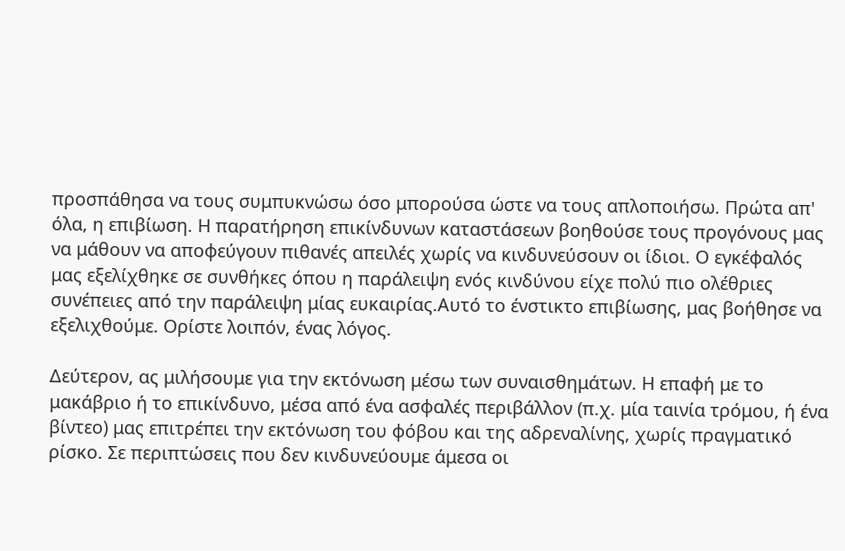προσπάθησα να τους συμπυκνώσω όσο μπορούσα ώστε να τους απλοποιήσω. Πρώτα απ' όλα, η επιβίωση. Η παρατήρηση επικίνδυνων καταστάσεων βοηθούσε τους προγόνους μας να μάθουν να αποφεύγουν πιθανές απειλές χωρίς να κινδυνεύσουν οι ίδιοι. Ο εγκέφαλός μας εξελίχθηκε σε συνθήκες όπου η παράλειψη ενός κινδύνου είχε πολύ πιο ολέθριες συνέπειες από την παράλειψη μίας ευκαιρίας.Αυτό το ένστικτο επιβίωσης, μας βοήθησε να εξελιχθούμε. Ορίστε λοιπόν, ένας λόγος.

Δεύτερον, ας μιλήσουμε για την εκτόνωση μέσω των συναισθημάτων. Η επαφή με το μακάβριο ή το επικίνδυνο, μέσα από ένα ασφαλές περιβάλλον (π.χ. μία ταινία τρόμου, ή ένα βίντεο) μας επιτρέπει την εκτόνωση του φόβου και της αδρεναλίνης, χωρίς πραγματικό ρίσκο. Σε περιπτώσεις που δεν κινδυνεύουμε άμεσα οι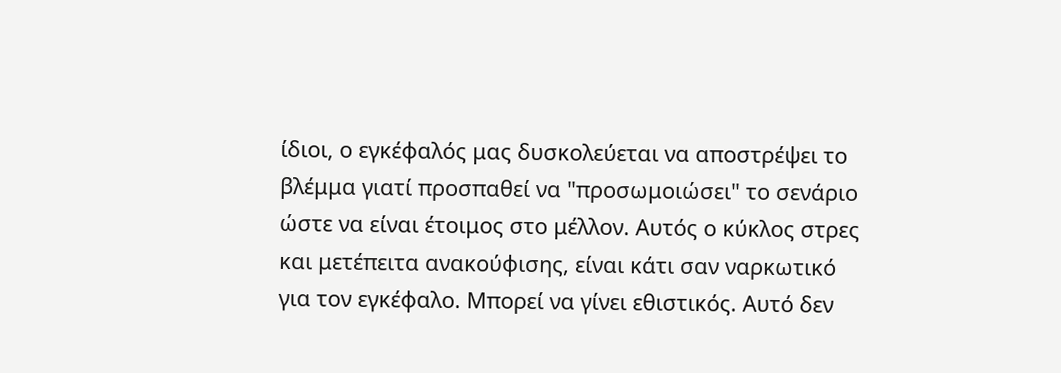ίδιοι, ο εγκέφαλός μας δυσκολεύεται να αποστρέψει το βλέμμα γιατί προσπαθεί να "προσωμοιώσει" το σενάριο ώστε να είναι έτοιμος στο μέλλον. Αυτός ο κύκλος στρες και μετέπειτα ανακούφισης, είναι κάτι σαν ναρκωτικό για τον εγκέφαλο. Μπορεί να γίνει εθιστικός. Αυτό δεν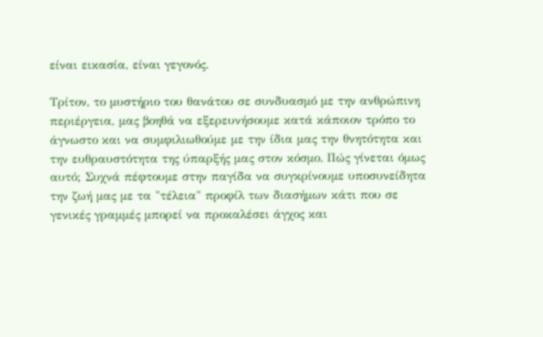είναι εικασία, είναι γεγονός.

Τρίτον, το μυστήριο του θανάτου σε συνδυασμό με την ανθρώπινη περιέργεια, μας βοηθά να εξερευνήσουμε κατά κάποιον τρόπο το άγνωστο και να συμφιλιωθούμε με την ίδια μας την θνητότητα και την ευθραυστότητα της ύπαρξής μας στον κόσμο. Πώς γίνεται όμως αυτό; Συχνά πέφτουμε στην παγίδα να συγκρίνουμε υποσυνείδητα την ζωή μας με τα "τέλεια" προφίλ των διασήμων κάτι που σε γενικές γραμμές μπορεί να προκαλέσει άγχος και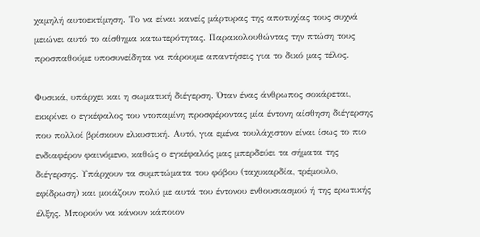χαμηλή αυτοεκτίμηση. Το να είναι κανείς μάρτυρας της αποτυχίας τους συχνά μειώνει αυτό το αίσθημα κατωτερότητας. Παρακολουθώντας την πτώση τους προσπαθούμε υποσυνείδητα να πάρουμε απαντήσεις για το δικό μας τέλος.

Φυσικά, υπάρχει και η σωματική διέγερση. Όταν ένας άνθρωπος σοκάρεται, εκκρίνει ο εγκέφαλος του ντοπαμίνη προσφέροντας μία έντονη αίσθηση διέγερσης που πολλοί βρίσκουν ελκυστική. Αυτό, για εμένα τουλάχιστον είναι ίσως το πιο ενδιαφέρον φαινόμενο, καθώς ο εγκέφαλός μας μπερδεύει τα σήματα της διέγερσης. Υπάρχουν τα συμπτώματα του φόβου (ταχυκαρδία, τρέμουλο, εφίδρωση) και μοιάζουν πολύ με αυτά του έντονου ενθουσιασμού ή της ερωτικής έλξης. Μπορούν να κάνουν κάποιον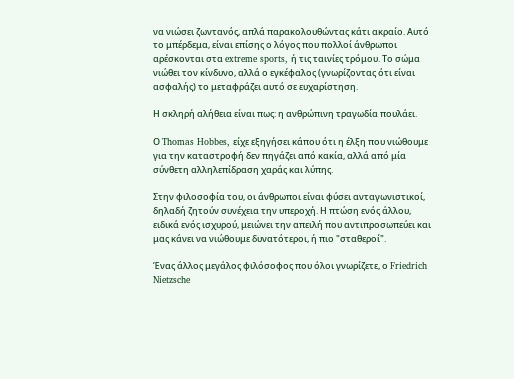να νιώσει ζωντανός, απλά παρακολουθώντας κάτι ακραίο. Αυτό το μπέρδεμα, είναι επίσης ο λόγος που πολλοί άνθρωποι αρέσκονται στα extreme sports, ή τις ταινίες τρόμου. Το σώμα νιώθει τον κίνδυνο, αλλά ο εγκέφαλος (γνωρίζοντας ότι είναι ασφαλής) το μεταφράζει αυτό σε ευχαρίστηση.

Η σκληρή αλήθεια είναι πως: η ανθρώπινη τραγωδία πουλάει.

Ο Thomas Hobbes, είχε εξηγήσει κάπου ότι η έλξη που νιώθουμε για την καταστροφή δεν πηγάζει από κακία, αλλά από μία σύνθετη αλληλεπίδραση χαράς και λύπης.

Στην φιλοσοφία του, οι άνθρωποι είναι φύσει ανταγωνιστικοί, δηλαδή ζητούν συνέχεια την υπεροχή. Η πτώση ενός άλλου, ειδικά ενός ισχυρού, μειώνει την απειλή που αντιπροσωπεύει και μας κάνει να νιώθουμε δυνατότεροι, ή πιο "σταθεροί".

Ένας άλλος μεγάλος φιλόσοφος που όλοι γνωρίζετε, ο Friedrich Nietzsche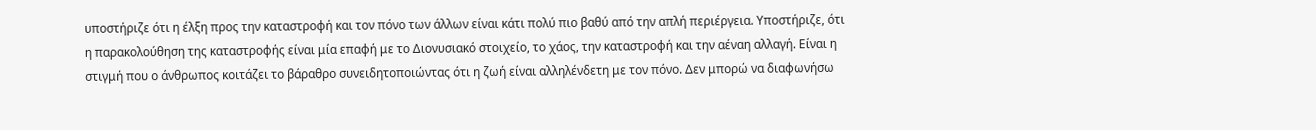υποστήριζε ότι η έλξη προς την καταστροφή και τον πόνο των άλλων είναι κάτι πολύ πιο βαθύ από την απλή περιέργεια. Υποστήριζε, ότι η παρακολούθηση της καταστροφής είναι μία επαφή με το Διονυσιακό στοιχείο, το χάος, την καταστροφή και την αέναη αλλαγή. Είναι η στιγμή που ο άνθρωπος κοιτάζει το βάραθρο συνειδητοποιώντας ότι η ζωή είναι αλληλένδετη με τον πόνο. Δεν μπορώ να διαφωνήσω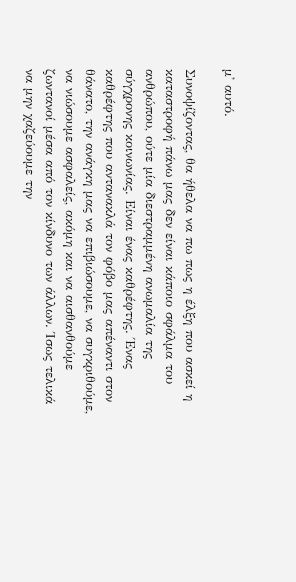μ' αυτό.

Συνοψίζοντας, θα ήθελα να πω πως η έλξη που ασκεί η καταστροφή πάνω μας δεν είναι κάποιο σφάλμα του ανθρώπου, ούτε μία διεστραμμένη ανωμαλία της σύγχρονης κοινωνίας. Είναι ένας καθρέφτης. Ένας καθρέφτης που αντανακλά τον φόβο μας απέναντι στον θάνατο, την ανάγκη μας να επιβιώσουμε, να συγκριθούμε, να νιώσουμε ασφαλείς, ακόμη και να αισθανθούμε ζωντανοί μέσα από τον κίνδυνο των άλλων. Ίσως τελικά να μην χαζεύουμε την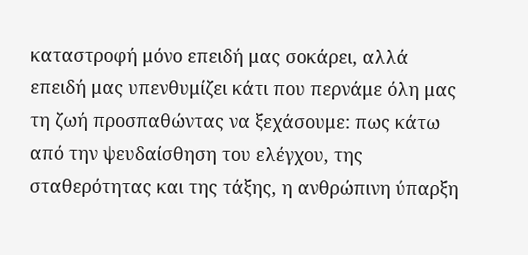καταστροφή μόνο επειδή μας σοκάρει, αλλά επειδή μας υπενθυμίζει κάτι που περνάμε όλη μας τη ζωή προσπαθώντας να ξεχάσουμε: πως κάτω από την ψευδαίσθηση του ελέγχου, της σταθερότητας και της τάξης, η ανθρώπινη ύπαρξη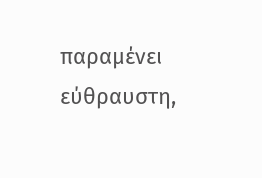παραμένει εύθραυστη,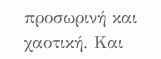προσωρινή και χαοτική. Και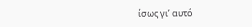ίσως γι’ αυτό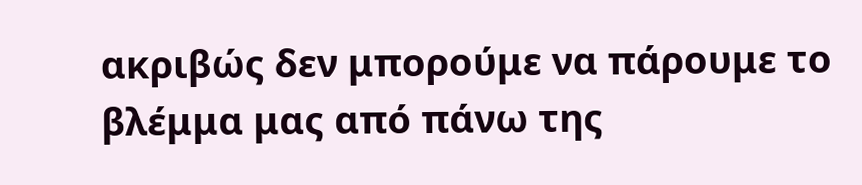ακριβώς δεν μπορούμε να πάρουμε το βλέμμα μας από πάνω της